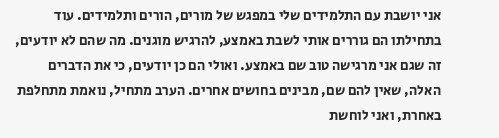אני יושבת עם התלמידים שלי במפגש של מורים, הורים ותלמידים. עוד בתחילתו הם גוררים אותי לשבת באמצע, להרגיש מוגנים. מה שהם לא יודעים, זה שגם אני מרגישה טוב שם באמצע. ואולי הם כן יודעים, כי את הדברים האלה, שאין להם שם, מבינים בחושים אחרים. הערב מתחיל, נואמת מתחלפת באחרת, ואני לוחשת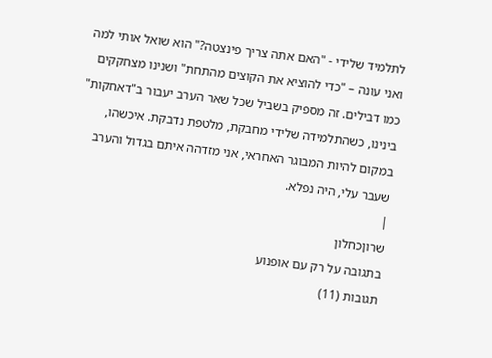לתלמיד שלידי - "האם אתה צריך פינצטה?" הוא שואל אותי למה ואני עונה – "כדי להוציא את הקוצים מהתחת" ושנינו מצחקקים כמו דבילים. זה מספיק בשביל שכל שאר הערב יעבור ב"דאחקות" בינינו, כשהתלמידה שלידי מחבקת, מלטפת נדבקת. איכשהו, במקום להיות המבוגר האחראי, אני מזדהה איתם בגדול והערב שעבר עלי, היה נפלא.
|
שרוןכחלון
בתגובה על רק עם אופנוע
תגובות (11)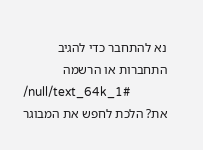נא להתחבר כדי להגיב
התחברות או הרשמה
/null/text_64k_1#
את? הלכת לחפש את המבוגר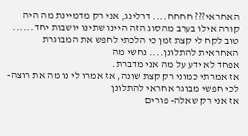האחראי??? חחחח.... דרלינג, אני רק מדמיינת מה היה קורה אילו בערב מהסוג הזה היינו שתינו יושבות יחד......
טוב לקח לי קצת זמן כי הלכתי לחפש את המבוגרת האחראית להתלונן.... נחשי מה
אפחד לא ידע על מה אני מדברת.
אז אמרתי כמוני רק קצת שונה, אז אמרו לי נו מה את רוצה- לכי חפשי מבוגר אחראי להתלונן
אז אני רק שאלה- פורים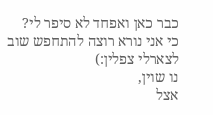כבר כאן ואפחד לא סיפר לי?
כי אני נורא רוצה להתחפש שוב לצארלי צפלין:)
נו שוין,
אצל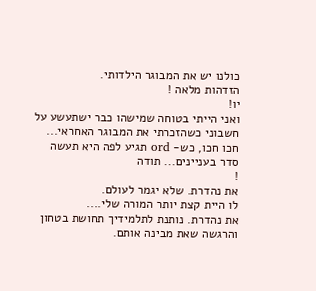כולנו יש את המבוגר הילדותי.
הזדהות מלאה !
יו!
ואני הייתי בטוחה שמישהו כבר ישתעשע על חשבוני כשהזכרתי את המבוגר האחראי...
חכו חכו, כש- ord תגיע לפה היא תעשה סדר בעניינים... תודה
!
את נהדרת. שלא יגמר לעולם.
לו היית קצת יותר המורה שלי....
את נהדרת. נותנת לתלמידיך תחושת בטחון והרגשה שאת מבינה אותם.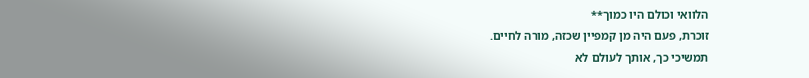הלוואי וכולם היו כמוך**
זוכרת, פעם היה מן קמפיין שכזה, מורה לחיים.
תמשיכי כך, אותך לעולם לא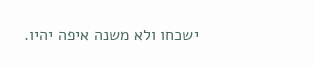ישכחו ולא משנה איפה יהיו.